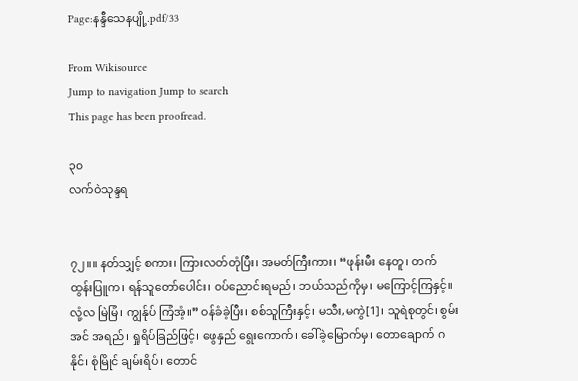Page:နန္ဒီသေနပျို့.pdf/33

From Wikisource
Jump to navigation Jump to search
This page has been proofread.

၃၀
လက်ဝဲသုန္ဒရ


၇၂။။ နတ်သျှင့် စကား၊ ကြားလတ်တုံပြီး၊ အမတ်ကြီးကား၊ “ဖုန်းမီး နေတူ၊ တက်ထွန်းပြူက၊ ရန်သူတော်ပေါင်း၊ ၀ပ်ညောင်းရမည်၊ ဘယ်သည်ကိုမှ၊ မကြောင့်ကြနှင့်။ လုံ့လ မြဲမြံ၊ ကျွန်ုပ် ကြံအံ့။” ဝန်ခံခဲ့ပြီး၊ စစ်သူကြီးနှင့်၊ မသီး,မကွဲ[1]၊ သူရဲစုတွင်၊ စွမ်းအင် အရည်၊ ရှုရိပ်ခြည်ဖြင့်၊ ဖွေနှည် ရွေးကောက်၊ ခေါ်ခဲ့မြောက်မှ၊ တောချောက် ဂနိုင်၊ စုံမြိုင် ချမ်းရိပ်၊ တောင်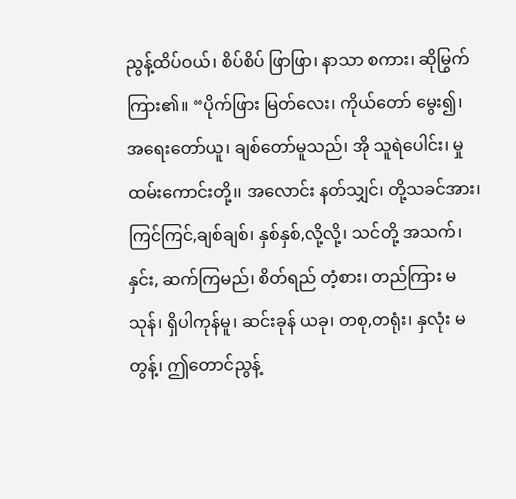ညွန့်ထိပ်ဝယ်၊ စိပ်စိပ် ဖြာဖြာ၊ နာသာ စကား၊ ဆိုမြွက်ကြား၏။ “ပိုက်ဖြား မြတ်လေး၊ ကိုယ်တော် မွေး၍၊ အရေးတော်ယူ၊ ချစ်တော်မူသည်၊ အို သူရဲပေါင်း၊ မှုထမ်းကောင်းတို့၊၊ အလောင်း နတ်သျှင်၊ တို့သခင်အား၊ ကြင်ကြင်,ချစ်ချစ်၊ နှစ်နှစ်,လို့လို့၊ သင်တို့ အသက်၊ နှင်း, ဆက်ကြမည်၊ စိတ်ရည် တံ့စား၊ တည်ကြား မသုန်၊ ရှိပါကုန်မူ၊ ဆင်းခုန် ယခု၊ တစု,တရုံး၊ နှလုံး မတွန့်၊ ဤတောင်ညွန့်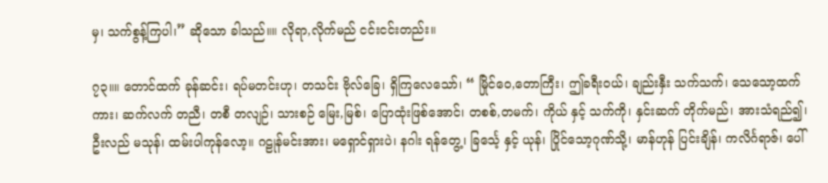မှ၊ သက်စွန့်ကြပါ၊” ဆိုသော ခါသည်။။ လိုရာ,လိုက်မည် ငင်းငင်းတည်း။

၇၃။။ တောင်ထက် ခုန်ဆင်း၊ ရပ်မတင်းဟု၊ တသင်း ဗိုလ်ခြေ၊ ရှိကြလေသော်၊ “ မြိုင်ဝေ,တောကြီး၊ ဤခရီးဝယ်၊ ချည်းနှီး သက်သက်၊ သေသော့ထက်ကား၊ ဆက်လက် တညီ၊ တစီ တလျဉ်၊ သားစဉ် မြေး,မြစ်၊ ပြောထုံးဖြစ်အောင်၊ တစစ်,တမက်၊ ကိုယ် နှင့် သက်ကို၊ နှင်းဆက် တိုက်မည်၊ အားသံရည်၍၊ ဦးလည် မသုန်၊ ထမ်းပါကုန်လော့။ ဂဠုန်မင်းအား၊ မရှောင်ရှားပဲ၊ နဂါး ရန်တွေ့၊ ခြင်္သေ့ နှင့် ယုန်၊ ပြိုင်သော့ဂုဏ်သို့၊ မာန်ဟုန် ပြင်းချိန်၊ ကလိင်္ဂရာဇ်၊ ပေါ်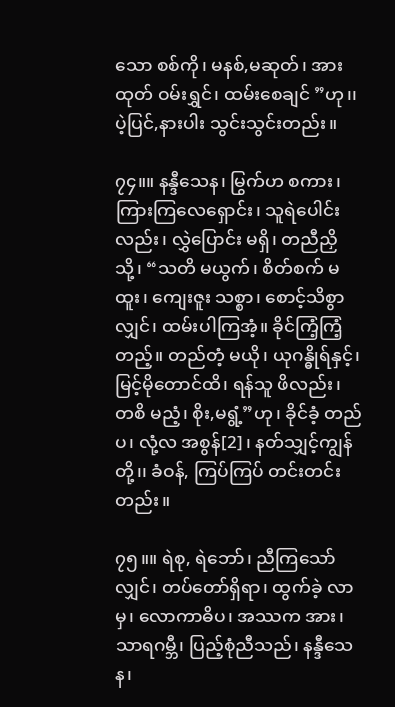သော စစ်ကို၊ မနစ်,မဆုတ်၊ အားထုတ် ဝမ်းရွှင်၊ ထမ်းစေချင် ”ဟု၊၊ ပဲ့ပြင်,နားပါး သွင်းသွင်းတည်း။

၇၄။။ နန္ဒီသေန၊ မြွက်ဟ စကား၊ ကြားကြလေရှောင်း၊ သူရဲပေါင်းလည်း၊ လွှဲပြောင်း မရှိ၊ တညီညှိသို့၊ “သတိ မယွက်၊ စိတ်စက် မထူး၊ ကျေးဇူး သစ္စာ၊ စောင့်သိစွာလျှင်၊ ထမ်းပါကြအံ့။ ခိုင်ကြံ့ကြံ့ တည့်။ တည်တံ့ မယို၊ ယုဂန္ဓိုရ်နှင့်၊ မြင့်မိုတောင်ထိ၊ ရန်သူ ဖိလည်း၊ တစိ မညံ့၊ စိုး,မရွံ့”ဟု၊ ခိုင်ခံ့ တည်ပ၊ လုံ့လ အစွန်[2]၊ နတ်သျှင့်ကျွန်တို့၊၊ ခံဝန်, ကြပ်ကြပ် တင်းတင်းတည်း။

၇၅။။ ရဲစု, ရဲဘော်၊ ညီကြသော်လျှင်၊ တပ်တော်ရှိရာ၊ ထွက်ခဲ့ လာမှ၊ လောကာဓိပ၊ အဿက အား၊ သာရဂမ္ဘီ၊ ပြည့်စုံညီသည်၊ နန္ဒီသေန၊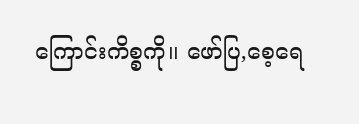ကြောင်းကိစ္စကို၊၊ ဖော်ပြ,စေ့ရေ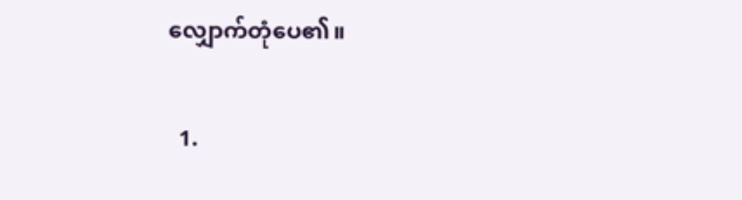လျှောက်တုံပေ၏။


  1.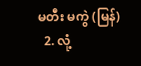မတီး မကွဲ (မြန်)
  2. လုံ့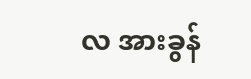လ အားခွန်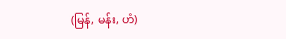(မြန်, မန်း, ဟံ)